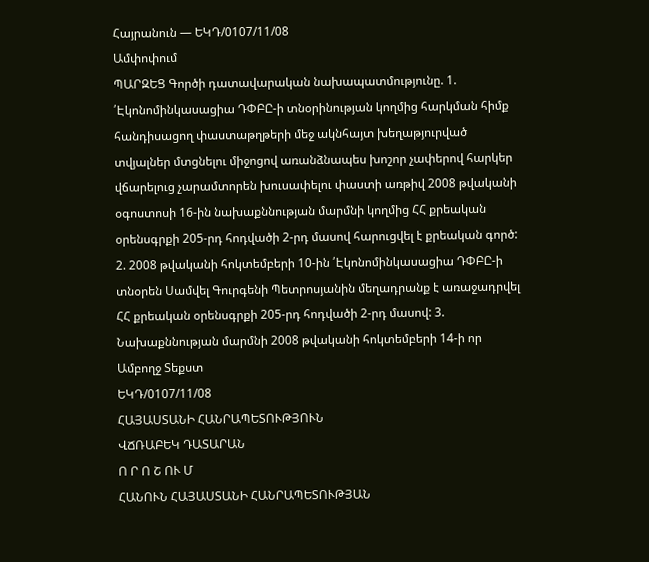Հայրանուն — ԵԿԴ/0107/11/08
Ամփոփում
ՊԱՐԶԵՑ Գործի դատավարական նախապատմությունը. 1. ՛Էկոնոմինկասացիա ԴՓԲԸ-ի տնօրինության կողմից հարկման հիմք հանդիսացող փաստաթղթերի մեջ ակնհայտ խեղաթյուրված տվյալներ մտցնելու միջոցով առանձնապես խոշոր չափերով հարկեր վճարելուց չարամտորեն խուսափելու փաստի առթիվ 2008 թվականի օգոստոսի 16-ին նախաքննության մարմնի կողմից ՀՀ քրեական օրենսգրքի 205-րդ հոդվածի 2-րդ մասով հարուցվել է քրեական գործ: 2. 2008 թվականի հոկտեմբերի 10-ին ՛Էկոնոմինկասացիա ԴՓԲԸ-ի տնօրեն Սամվել Գուրգենի Պետրոսյանին մեղադրանք է առաջադրվել ՀՀ քրեական օրենսգրքի 205-րդ հոդվածի 2-րդ մասով: 3. Նախաքննության մարմնի 2008 թվականի հոկտեմբերի 14-ի որ
Ամբողջ Տեքստ
ԵԿԴ/0107/11/08
ՀԱՅԱՍՏԱՆԻ ՀԱՆՐԱՊԵՏՈՒԹՅՈՒՆ
ՎՃՌԱԲԵԿ ԴԱՏԱՐԱՆ
Ո Ր Ո Շ ՈՒ Մ
ՀԱՆՈՒՆ ՀԱՅԱՍՏԱՆԻ ՀԱՆՐԱՊԵՏՈՒԹՅԱՆ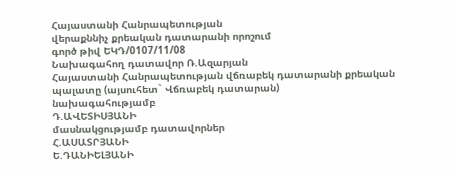Հայաստանի Հանրապետության
վերաքննիչ քրեական դատարանի որոշում
գործ թիվ ԵԿԴ/0107/11/08
Նախագահող դատավոր Ռ.Ազարյան
Հայաստանի Հանրապետության վճռաբեկ դատարանի քրեական պալատը (այսուհետ` Վճռաբեկ դատարան)
նախագահությամբ
Դ.ԱՎԵՏԻՍՅԱՆԻ
մասնակցությամբ դատավորներ
Հ.ԱՍԱՏՐՅԱՆԻ
Ե.ԴԱՆԻԵԼՅԱՆԻ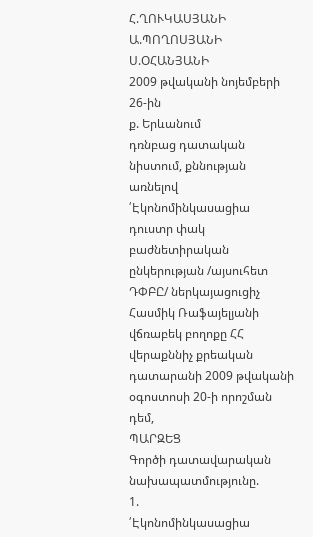Հ.ՂՈՒԿԱՍՅԱՆԻ
Ա.ՊՈՂՈՍՅԱՆԻ
Ս.ՕՀԱՆՅԱՆԻ
2009 թվականի նոյեմբերի 26-ին
ք. Երևանում
դռնբաց դատական նիստում, քննության առնելով ՛Էկոնոմինկասացիա դուստր փակ բաժնետիրական ընկերության /այսուհետ ԴՓԲԸ/ ներկայացուցիչ Հասմիկ Ռաֆայելյանի վճռաբեկ բողոքը ՀՀ վերաքննիչ քրեական դատարանի 2009 թվականի օգոստոսի 20-ի որոշման դեմ,
ՊԱՐԶԵՑ
Գործի դատավարական նախապատմությունը.
1.
՛Էկոնոմինկասացիա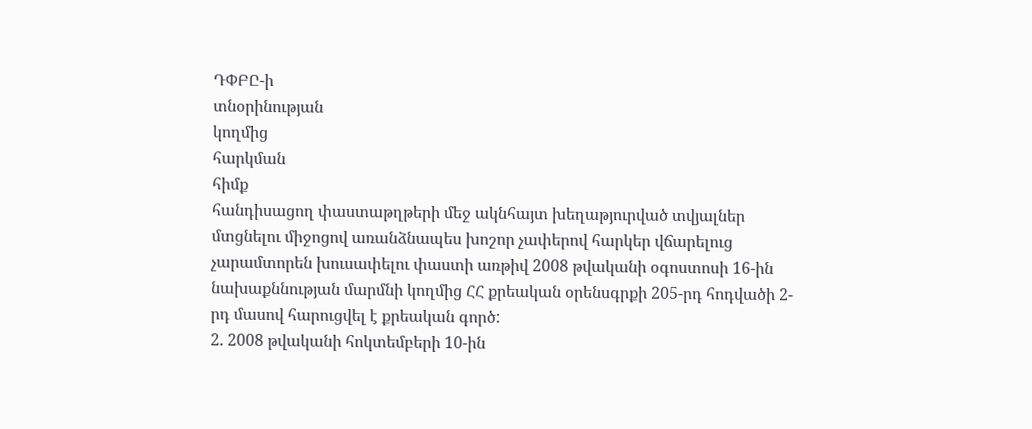ԴՓԲԸ-ի
տնօրինության
կողմից
հարկման
հիմք
հանդիսացող փաստաթղթերի մեջ ակնհայտ խեղաթյուրված տվյալներ մտցնելու միջոցով առանձնապես խոշոր չափերով հարկեր վճարելուց չարամտորեն խուսափելու փաստի առթիվ 2008 թվականի օգոստոսի 16-ին նախաքննության մարմնի կողմից ՀՀ քրեական օրենսգրքի 205-րդ հոդվածի 2-րդ մասով հարուցվել է քրեական գործ:
2. 2008 թվականի հոկտեմբերի 10-ին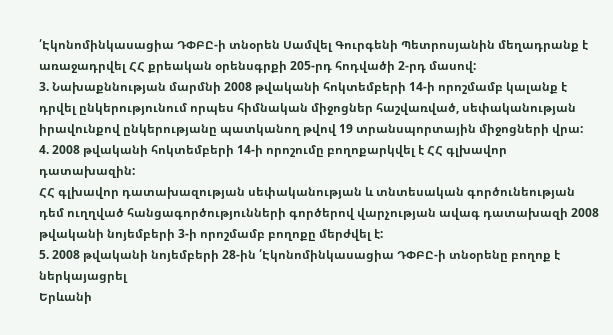՛Էկոնոմինկասացիա ԴՓԲԸ-ի տնօրեն Սամվել Գուրգենի Պետրոսյանին մեղադրանք է առաջադրվել ՀՀ քրեական օրենսգրքի 205-րդ հոդվածի 2-րդ մասով:
3. Նախաքննության մարմնի 2008 թվականի հոկտեմբերի 14-ի որոշմամբ կալանք է դրվել ընկերությունում որպես հիմնական միջոցներ հաշվառված, սեփականության իրավունքով ընկերությանը պատկանող թվով 19 տրանսպորտային միջոցների վրա:
4. 2008 թվականի հոկտեմբերի 14-ի որոշումը բողոքարկվել է ՀՀ գլխավոր դատախազին:
ՀՀ գլխավոր դատախազության սեփականության և տնտեսական գործունեության դեմ ուղղված հանցագործությունների գործերով վարչության ավագ դատախազի 2008 թվականի նոյեմբերի 3-ի որոշմամբ բողոքը մերժվել է:
5. 2008 թվականի նոյեմբերի 28-ին ՛Էկոնոմինկասացիա ԴՓԲԸ-ի տնօրենը բողոք է
ներկայացրել
Երևանի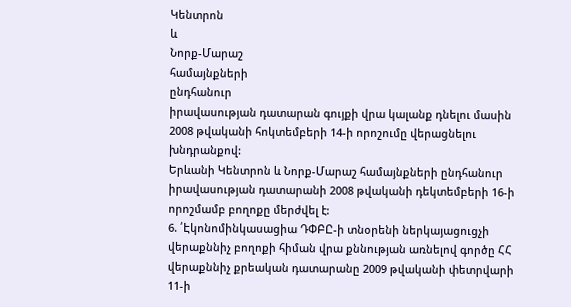Կենտրոն
և
Նորք-Մարաշ
համայնքների
ընդհանուր
իրավասության դատարան գույքի վրա կալանք դնելու մասին 2008 թվականի հոկտեմբերի 14-ի որոշումը վերացնելու խնդրանքով:
Երևանի Կենտրոն և Նորք-Մարաշ համայնքների ընդհանուր իրավասության դատարանի 2008 թվականի դեկտեմբերի 16-ի որոշմամբ բողոքը մերժվել է:
6. ՛Էկոնոմինկասացիա ԴՓԲԸ-ի տնօրենի ներկայացուցչի վերաքննիչ բողոքի հիման վրա քննության առնելով գործը ՀՀ վերաքննիչ քրեական դատարանը 2009 թվականի փետրվարի 11-ի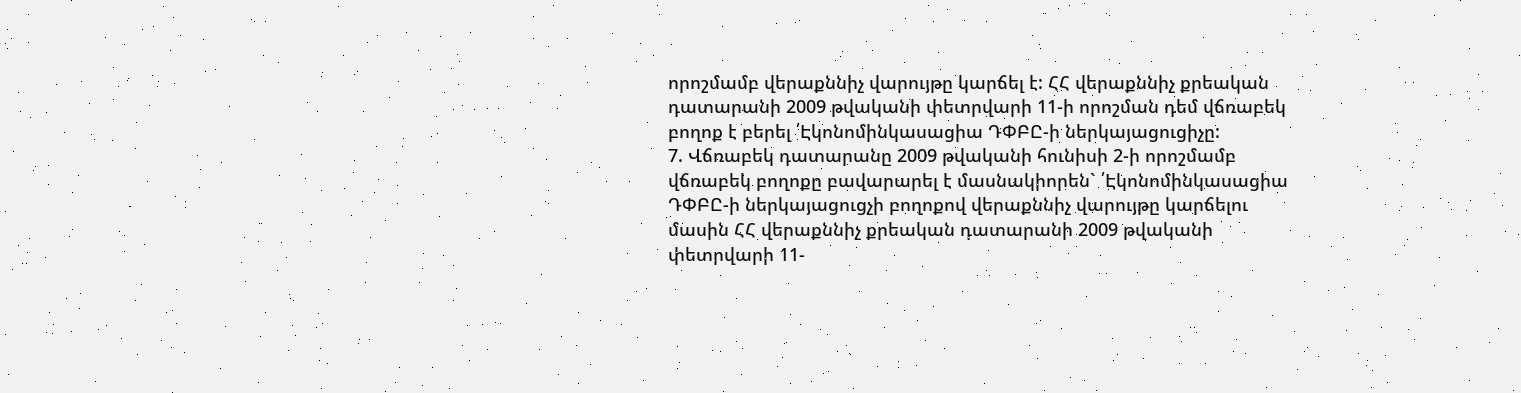որոշմամբ վերաքննիչ վարույթը կարճել է: ՀՀ վերաքննիչ քրեական դատարանի 2009 թվականի փետրվարի 11-ի որոշման դեմ վճռաբեկ բողոք է բերել ՛Էկոնոմինկասացիա ԴՓԲԸ-ի ներկայացուցիչը:
7. Վճռաբեկ դատարանը 2009 թվականի հունիսի 2-ի որոշմամբ վճռաբեկ բողոքը բավարարել է մասնակիորեն` ՛Էկոնոմինկասացիա ԴՓԲԸ-ի ներկայացուցչի բողոքով վերաքննիչ վարույթը կարճելու մասին ՀՀ վերաքննիչ քրեական դատարանի 2009 թվականի փետրվարի 11-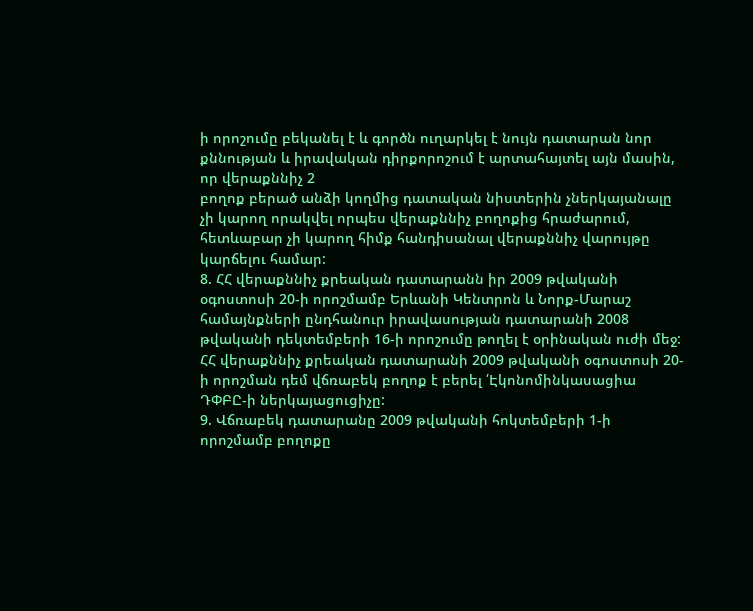ի որոշումը բեկանել է և գործն ուղարկել է նույն դատարան նոր քննության և իրավական դիրքորոշում է արտահայտել այն մասին, որ վերաքննիչ 2
բողոք բերած անձի կողմից դատական նիստերին չներկայանալը չի կարող որակվել որպես վերաքննիչ բողոքից հրաժարում, հետևաբար չի կարող հիմք հանդիսանալ վերաքննիչ վարույթը կարճելու համար:
8. ՀՀ վերաքննիչ քրեական դատարանն իր 2009 թվականի օգոստոսի 20-ի որոշմամբ Երևանի Կենտրոն և Նորք-Մարաշ համայնքների ընդհանուր իրավասության դատարանի 2008 թվականի դեկտեմբերի 16-ի որոշումը թողել է օրինական ուժի մեջ: ՀՀ վերաքննիչ քրեական դատարանի 2009 թվականի օգոստոսի 20-ի որոշման դեմ վճռաբեկ բողոք է բերել ՛Էկոնոմինկասացիա ԴՓԲԸ-ի ներկայացուցիչը:
9. Վճռաբեկ դատարանը 2009 թվականի հոկտեմբերի 1-ի որոշմամբ բողոքը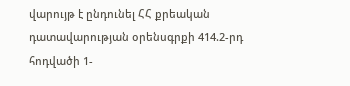վարույթ է ընդունել ՀՀ քրեական դատավարության օրենսգրքի 414.2-րդ հոդվածի 1-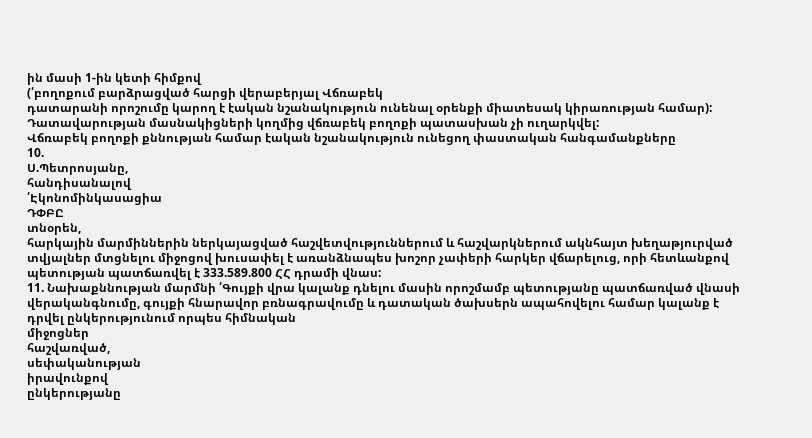ին մասի 1-ին կետի հիմքով
(՛բողոքում բարձրացված հարցի վերաբերյալ Վճռաբեկ
դատարանի որոշումը կարող է էական նշանակություն ունենալ օրենքի միատեսակ կիրառության համար):
Դատավարության մասնակիցների կողմից վճռաբեկ բողոքի պատասխան չի ուղարկվել:
Վճռաբեկ բողոքի քննության համար էական նշանակություն ունեցող փաստական հանգամանքները
10.
Ս.Պետրոսյանը,
հանդիսանալով
՛Էկոնոմինկասացիա
ԴՓԲԸ
տնօրեն,
հարկային մարմիններին ներկայացված հաշվետվություններում և հաշվարկներում ակնհայտ խեղաթյուրված տվյալներ մտցնելու միջոցով խուսափել է առանձնապես խոշոր չափերի հարկեր վճարելուց, որի հետևանքով պետության պատճառվել է 333.589.800 ՀՀ դրամի վնաս:
11. Նախաքննության մարմնի ՛Գույքի վրա կալանք դնելու մասին որոշմամբ պետությանը պատճառված վնասի վերականգնումը, գույքի հնարավոր բռնագրավումը և դատական ծախսերն ապահովելու համար կալանք է դրվել ընկերությունում որպես հիմնական
միջոցներ
հաշվառված,
սեփականության
իրավունքով
ընկերությանը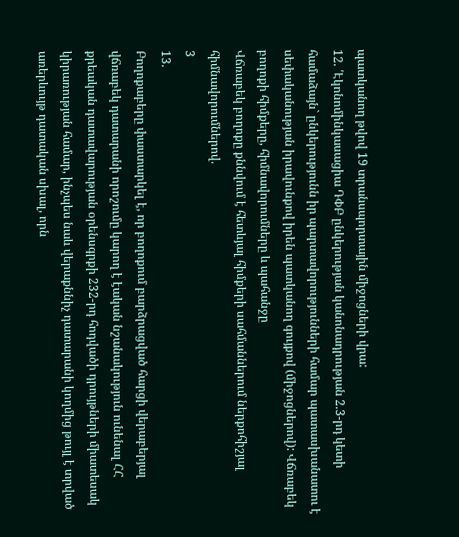պատկանող թվով 19 տրանսպորտային միջոցների վրա:
12. ՛Էկոնոմինկասացիա ԴՓԲ ընկերության կանոնադրության 2.3-րդ կետի համաձայն` ընկերությունն իր պարտավորությունների համար պատասխանատու է սեփականության իրավունքով իրեն պատկանող գույքով (միջոցներով): Վճռաբեկ բողոքի հիմքերը, հիմնավորումները և պահանջը
Վճռաբեկ բողոքը քննվում է հետևյալ հիմքերի սահմաններում ներքոհիշյալ հիմնավորումներով.
3
13.
Բողոքաբերը փաստարկել է, որ բողոքում բարձրացված հարցի վերաբերյալ
վճռաբեկ դատարանի որոշումը կարող է էական նշանակություն ունենալ ՀՀ քրեական դատավարության օրենսգրքի 232-րդ հոդվածի դրույթների միատեսակ կիրառության համար, ինչպես նաև վերաքննիչ դատարանի կողմից թույլ է տրված առերևույթ դատական սխալ, որն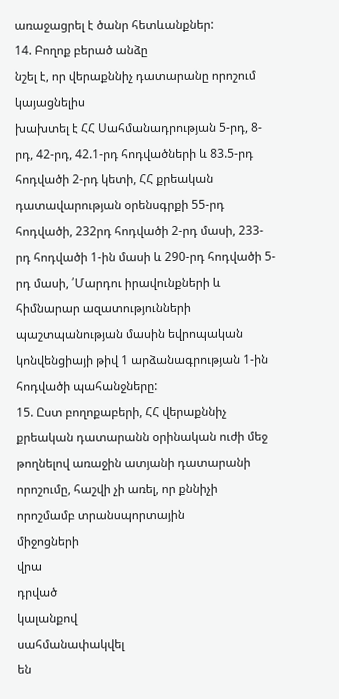առաջացրել է ծանր հետևանքներ:
14. Բողոք բերած անձը
նշել է, որ վերաքննիչ դատարանը որոշում կայացնելիս
խախտել է ՀՀ Սահմանադրության 5-րդ, 8-րդ, 42-րդ, 42.1-րդ հոդվածների և 83.5-րդ հոդվածի 2-րդ կետի, ՀՀ քրեական դատավարության օրենսգրքի 55-րդ հոդվածի, 232րդ հոդվածի 2-րդ մասի, 233-րդ հոդվածի 1-ին մասի և 290-րդ հոդվածի 5-րդ մասի, ՛Մարդու իրավունքների և հիմնարար ազատությունների պաշտպանության մասին եվրոպական կոնվենցիայի թիվ 1 արձանագրության 1-ին հոդվածի պահանջները:
15. Ըստ բողոքաբերի, ՀՀ վերաքննիչ քրեական դատարանն օրինական ուժի մեջ թողնելով առաջին ատյանի դատարանի որոշումը, հաշվի չի առել, որ քննիչի որոշմամբ տրանսպորտային
միջոցների
վրա
դրված
կալանքով
սահմանափակվել
են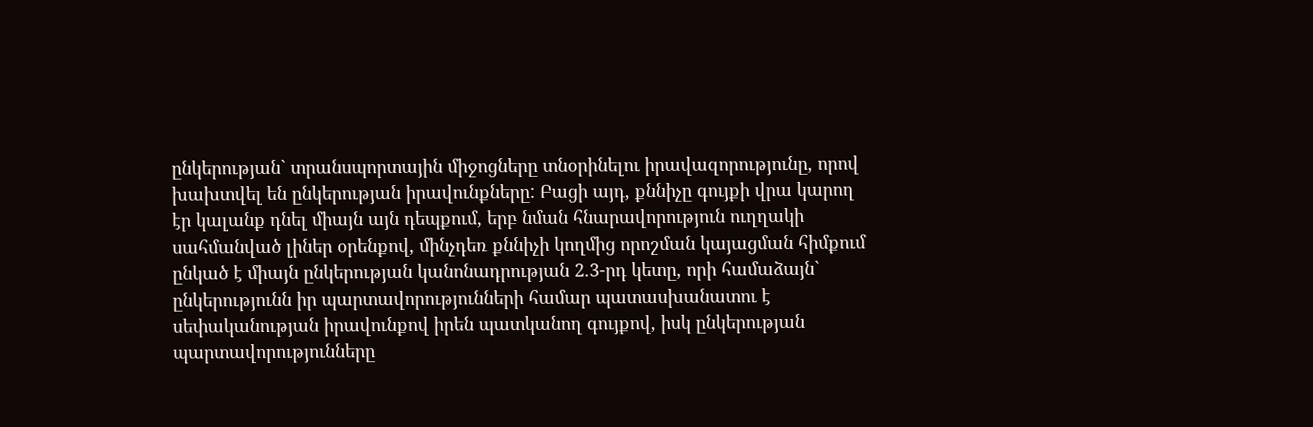ընկերության` տրանսպորտային միջոցները տնօրինելու իրավազորությունը, որով խախտվել են ընկերության իրավունքները: Բացի այդ, քննիչը գույքի վրա կարող էր կալանք դնել միայն այն դեպքում, երբ նման հնարավորություն ուղղակի սահմանված լիներ օրենքով, մինչդեռ քննիչի կողմից որոշման կայացման հիմքում ընկած է միայն ընկերության կանոնադրության 2.3-րդ կետը, որի համաձայն` ընկերությունն իր պարտավորությունների համար պատասխանատու է սեփականության իրավունքով իրեն պատկանող գույքով, իսկ ընկերության պարտավորությունները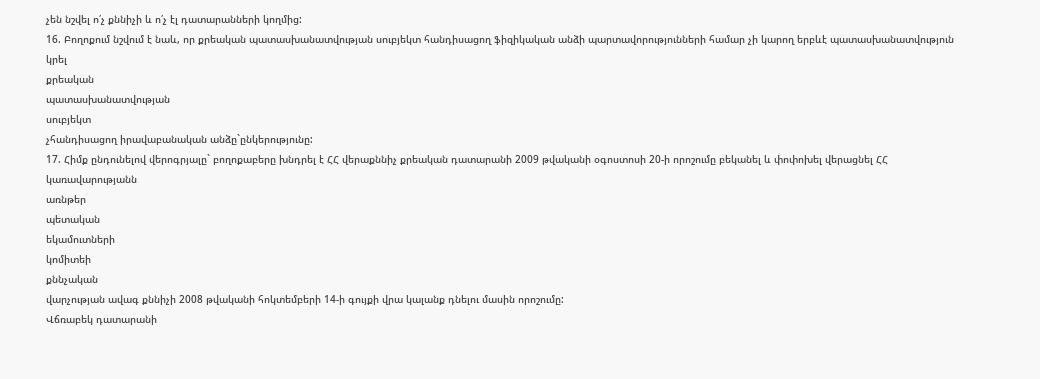չեն նշվել ո՛չ քննիչի և ո՛չ էլ դատարանների կողմից:
16. Բողոքում նշվում է նաև, որ քրեական պատասխանատվության սուբյեկտ հանդիսացող ֆիզիկական անձի պարտավորությունների համար չի կարող երբևէ պատասխանատվություն
կրել
քրեական
պատասխանատվության
սուբյեկտ
չհանդիսացող իրավաբանական անձը`ընկերությունը:
17. Հիմք ընդունելով վերոգրյալը` բողոքաբերը խնդրել է ՀՀ վերաքննիչ քրեական դատարանի 2009 թվականի օգոստոսի 20-ի որոշումը բեկանել և փոփոխել վերացնել ՀՀ
կառավարությանն
առնթեր
պետական
եկամուտների
կոմիտեի
քննչական
վարչության ավագ քննիչի 2008 թվականի հոկտեմբերի 14-ի գույքի վրա կալանք դնելու մասին որոշումը:
Վճռաբեկ դատարանի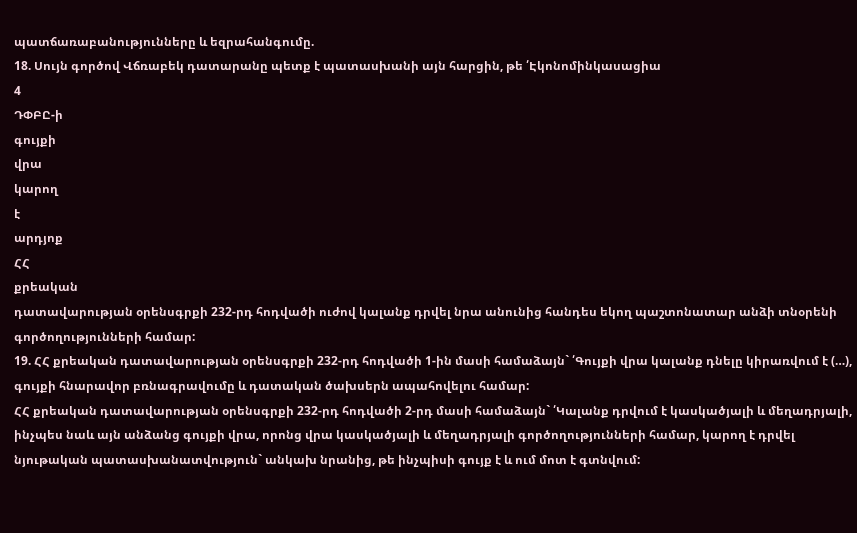պատճառաբանությունները և եզրահանգումը.
18. Սույն գործով Վճռաբեկ դատարանը պետք է պատասխանի այն հարցին, թե ՛Էկոնոմինկասացիա
4
ԴՓԲԸ-ի
գույքի
վրա
կարող
է
արդյոք
ՀՀ
քրեական
դատավարության օրենսգրքի 232-րդ հոդվածի ուժով կալանք դրվել նրա անունից հանդես եկող պաշտոնատար անձի տնօրենի գործողությունների համար:
19. ՀՀ քրեական դատավարության օրենսգրքի 232-րդ հոդվածի 1-ին մասի համաձայն` ՛Գույքի վրա կալանք դնելը կիրառվում է (…), գույքի հնարավոր բռնագրավումը և դատական ծախսերն ապահովելու համար:
ՀՀ քրեական դատավարության օրենսգրքի 232-րդ հոդվածի 2-րդ մասի համաձայն` ՛Կալանք դրվում է կասկածյալի և մեղադրյալի, ինչպես նաև այն անձանց գույքի վրա, որոնց վրա կասկածյալի և մեղադրյալի գործողությունների համար, կարող է դրվել նյութական պատասխանատվություն` անկախ նրանից, թե ինչպիսի գույք է և ում մոտ է գտնվում: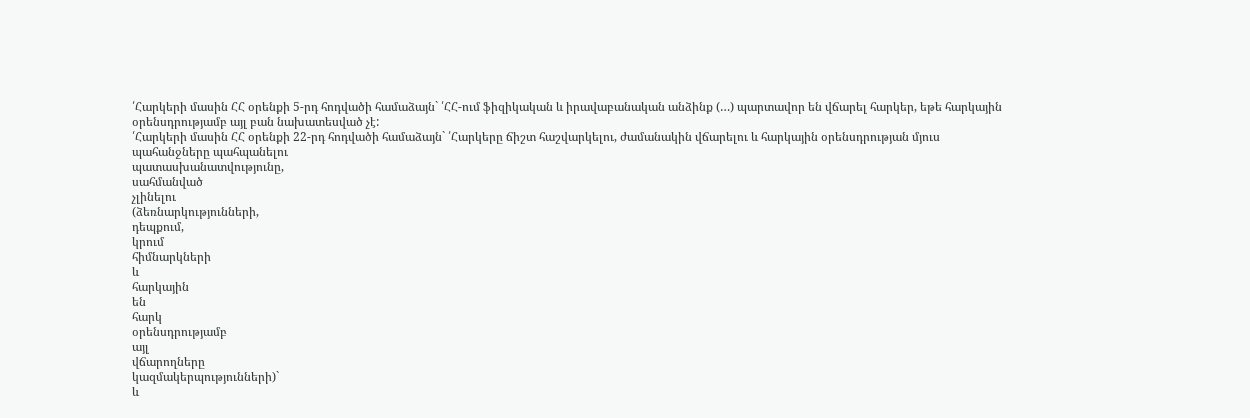՛Հարկերի մասին ՀՀ օրենքի 5-րդ հոդվածի համաձայն` ՛ՀՀ-ում ֆիզիկական և իրավաբանական անձինք (…) պարտավոր են վճարել հարկեր, եթե հարկային օրենսդրությամբ այլ բան նախատեսված չէ:
՛Հարկերի մասին ՀՀ օրենքի 22-րդ հոդվածի համաձայն` ՛Հարկերը ճիշտ հաշվարկելու, ժամանակին վճարելու և հարկային օրենսդրության մյուս պահանջները պահպանելու
պատասխանատվությունը,
սահմանված
չլինելու
(ձեռնարկությունների,
դեպքում,
կրում
հիմնարկների
և
հարկային
են
հարկ
օրենսդրությամբ
այլ
վճարողները
կազմակերպությունների)`
և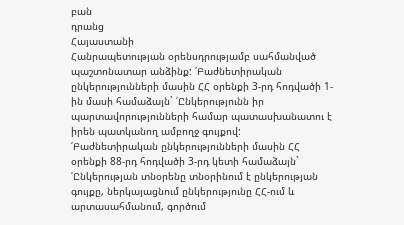բան
դրանց
Հայաստանի
Հանրապետության օրենսդրությամբ սահմանված պաշտոնատար անձինք: ՛Բաժնետիրական ընկերությունների մասին ՀՀ օրենքի 3-րդ հոդվածի 1-ին մասի համաձայն` ՛Ընկերությունն իր պարտավորությունների համար պատասխանատու է իրեն պատկանող ամբողջ գույքով:
՛Բաժնետիրական ընկերությունների մասին ՀՀ օրենքի 88-րդ հոդվածի 3-րդ կետի համաձայն` ՛Ընկերության տնօրենը տնօրինում է ընկերության գույքը, ներկայացնում ընկերությունը ՀՀ-ում և արտասահմանում, գործում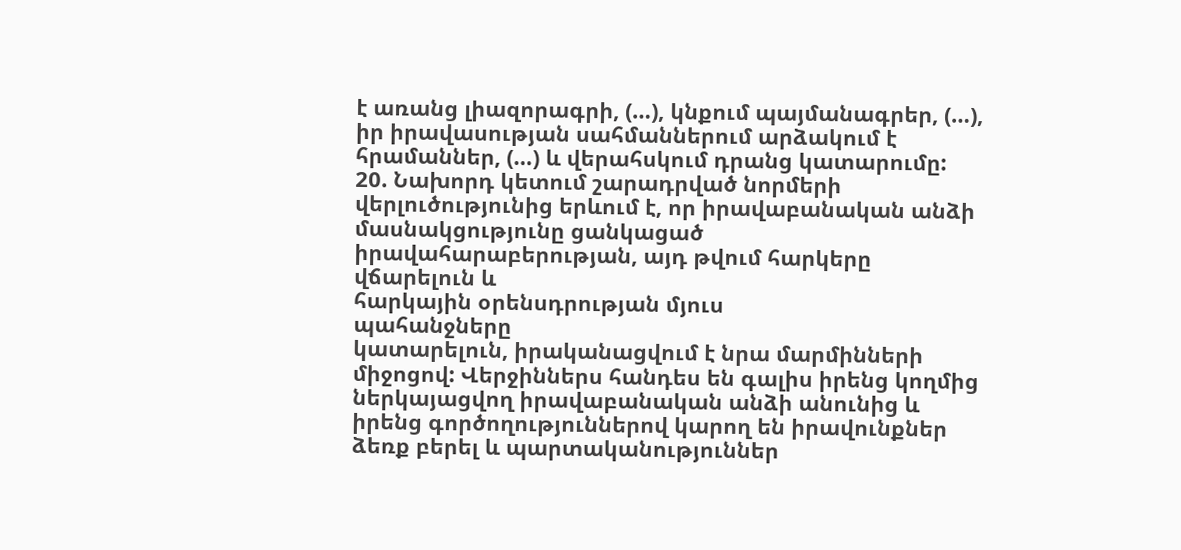է առանց լիազորագրի, (…), կնքում պայմանագրեր, (…), իր իրավասության սահմաններում արձակում է հրամաններ, (…) և վերահսկում դրանց կատարումը:
20. Նախորդ կետում շարադրված նորմերի վերլուծությունից երևում է, որ իրավաբանական անձի մասնակցությունը ցանկացած իրավահարաբերության, այդ թվում հարկերը վճարելուն և
հարկային օրենսդրության մյուս
պահանջները
կատարելուն, իրականացվում է նրա մարմինների միջոցով: Վերջիններս հանդես են գալիս իրենց կողմից ներկայացվող իրավաբանական անձի անունից և իրենց գործողություններով կարող են իրավունքներ ձեռք բերել և պարտականություններ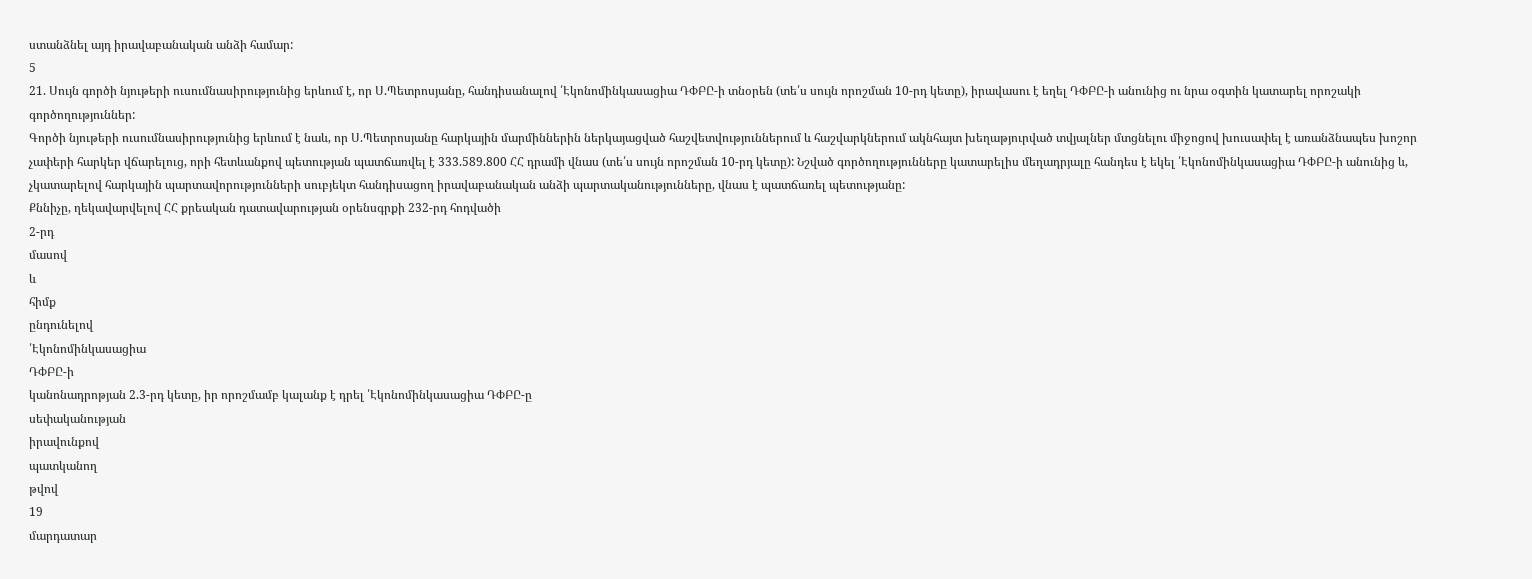ստանձնել այդ իրավաբանական անձի համար:
5
21. Սույն գործի նյութերի ուսումնասիրությունից երևում է, որ Ս.Պետրոսյանը, հանդիսանալով ՛Էկոնոմինկասացիա ԴՓԲԸ-ի տնօրեն (տե՛ս սույն որոշման 10-րդ կետը), իրավասու է եղել ԴՓԲԸ-ի անունից ու նրա օգտին կատարել որոշակի գործողություններ:
Գործի նյութերի ուսումնասիրությունից երևում է նաև, որ Ս.Պետրոսյանը հարկային մարմիններին ներկայացված հաշվետվություններում և հաշվարկներում ակնհայտ խեղաթյուրված տվյալներ մտցնելու միջոցով խուսափել է առանձնապես խոշոր չափերի հարկեր վճարելուց, որի հետևանքով պետության պատճառվել է 333.589.800 ՀՀ դրամի վնաս (տե՛ս սույն որոշման 10-րդ կետը): Նշված գործողությունները կատարելիս մեղադրյալը հանդես է եկել ՛Էկոնոմինկասացիա ԴՓԲԸ-ի անունից և, չկատարելով հարկային պարտավորությունների սուբյեկտ հանդիսացող իրավաբանական անձի պարտականությունները, վնաս է պատճառել պետությանը:
Քննիչը, ղեկավարվելով ՀՀ քրեական դատավարության օրենսգրքի 232-րդ հոդվածի
2-րդ
մասով
և
հիմք
ընդունելով
՛Էկոնոմինկասացիա
ԴՓԲԸ-ի
կանոնադրոթյան 2.3-րդ կետը, իր որոշմամբ կալանք է դրել ՛Էկոնոմինկասացիա ԴՓԲԸ-ը
սեփականության
իրավունքով
պատկանող
թվով
19
մարդատար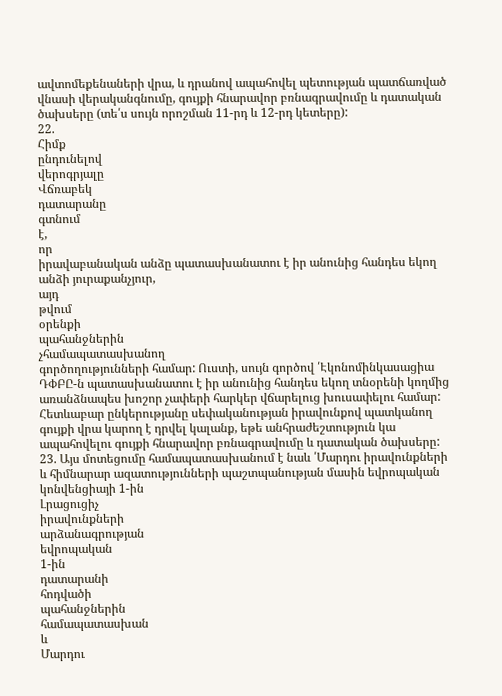ավտոմեքենաների վրա, և դրանով ապահովել պետության պատճառված վնասի վերականգնումը, գույքի հնարավոր բռնագրավումը և դատական ծախսերը (տե՛ս սույն որոշման 11-րդ և 12-րդ կետերը):
22.
Հիմք
ընդունելով
վերոգրյալը
Վճռաբեկ
դատարանը
գտնում
է,
որ
իրավաբանական անձը պատասխանատու է իր անունից հանդես եկող անձի յուրաքանչյուր,
այդ
թվում
օրենքի
պահանջներին
չհամապատասխանող
գործողությունների համար: Ուստի, սույն գործով ՛Էկոնոմինկասացիա ԴՓԲԸ-ն պատասխանատու է իր անունից հանդես եկող տնօրենի կողմից առանձնապես խոշոր չափերի հարկեր վճարելուց խուսափելու համար:
Հետևաբար ընկերությանը սեփականության իրավունքով պատկանող գույքի վրա կարող է դրվել կալանք, եթե անհրաժեշտություն կա ապահովելու գույքի հնարավոր բռնագրավումը և դատական ծախսերը:
23. Այս մոտեցումը համապատասխանում է նաև ՛Մարդու իրավունքների և հիմնարար ազատությունների պաշտպանության մասին եվրոպական կոնվենցիայի 1-ին
Լրացուցիչ
իրավունքների
արձանագրության
եվրոպական
1-ին
դատարանի
հոդվածի
պահանջներին
համապատասխան
և
Մարդու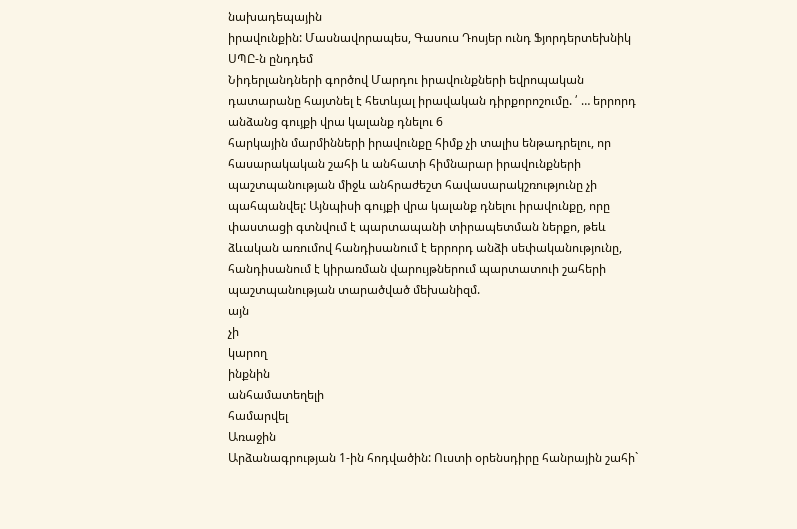նախադեպային
իրավունքին: Մասնավորապես, Գասուս Դոսյեր ունդ Ֆյորդերտեխնիկ ՍՊԸ-ն ընդդեմ
Նիդերլանդների գործով Մարդու իրավունքների եվրոպական դատարանը հայտնել է հետևյալ իրավական դիրքորոշումը. ՛ … երրորդ անձանց գույքի վրա կալանք դնելու 6
հարկային մարմինների իրավունքը հիմք չի տալիս ենթադրելու, որ հասարակական շահի և անհատի հիմնարար իրավունքների պաշտպանության միջև անհրաժեշտ հավասարակշռությունը չի պահպանվել: Այնպիսի գույքի վրա կալանք դնելու իրավունքը, որը փաստացի գտնվում է պարտապանի տիրապետման ներքո, թեև ձևական առումով հանդիսանում է երրորդ անձի սեփականությունը, հանդիսանում է կիրառման վարույթներում պարտատուի շահերի պաշտպանության տարածված մեխանիզմ.
այն
չի
կարող
ինքնին
անհամատեղելի
համարվել
Առաջին
Արձանագրության 1-ին հոդվածին: Ուստի օրենսդիրը հանրային շահի`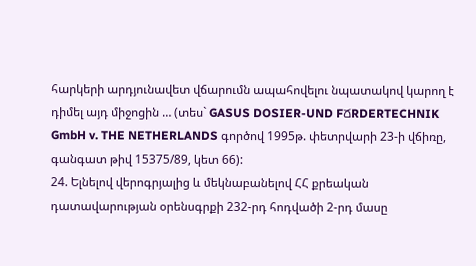հարկերի արդյունավետ վճարումն ապահովելու նպատակով կարող է դիմել այդ միջոցին … (տես` GASUS DOSIER-UND FՃRDERTECHNIK GmbH v. THE NETHERLANDS գործով 1995թ. փետրվարի 23-ի վճիռը, գանգատ թիվ 15375/89, կետ 66):
24. Ելնելով վերոգրյալից և մեկնաբանելով ՀՀ քրեական դատավարության օրենսգրքի 232-րդ հոդվածի 2-րդ մասը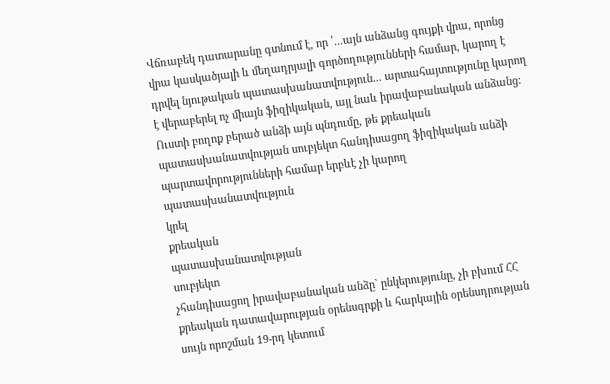Վճռաբեկ դատարանը գտնում է, որ ՛...այն անձանց գույքի վրա, որոնց վրա կասկածյալի և մեղադրյալի գործողությունների համար, կարող է դրվել նյութական պատասխանատվություն... արտահայտությունը կարող է վերաբերել ոչ միայն ֆիզիկական, այլ նաև իրավաբանական անձանց: Ուստի բողոք բերած անձի այն պնդումը, թե քրեական պատասխանատվության սուբյեկտ հանդիսացող ֆիզիկական անձի պարտավորությունների համար երբևէ չի կարող պատասխանատվություն
կրել
քրեական
պատասխանատվության
սուբյեկտ
չհանդիսացող իրավաբանական անձը` ընկերությունը, չի բխում ՀՀ քրեական դատավարության օրենսգրքի և հարկային օրենսդրության սույն որոշման 19-րդ կետում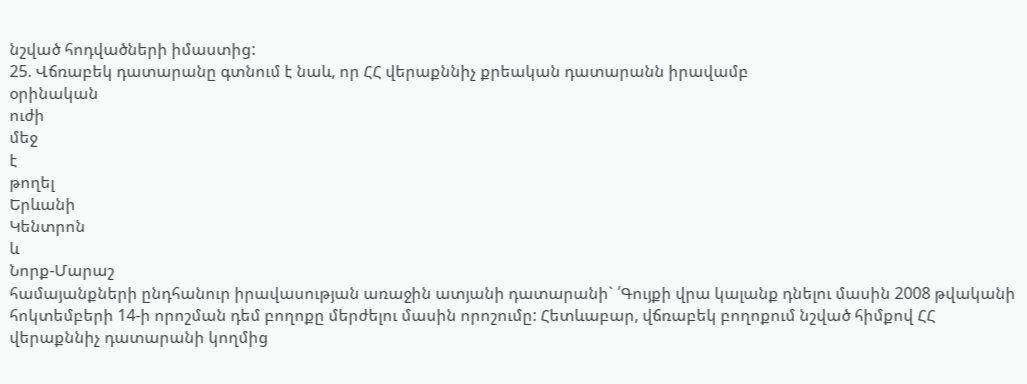նշված հոդվածների իմաստից:
25. Վճռաբեկ դատարանը գտնում է նաև, որ ՀՀ վերաքննիչ քրեական դատարանն իրավամբ
օրինական
ուժի
մեջ
է
թողել
Երևանի
Կենտրոն
և
Նորք-Մարաշ
համայանքների ընդհանուր իրավասության առաջին ատյանի դատարանի` ՛Գույքի վրա կալանք դնելու մասին 2008 թվականի հոկտեմբերի 14-ի որոշման դեմ բողոքը մերժելու մասին որոշումը: Հետևաբար, վճռաբեկ բողոքում նշված հիմքով ՀՀ վերաքննիչ դատարանի կողմից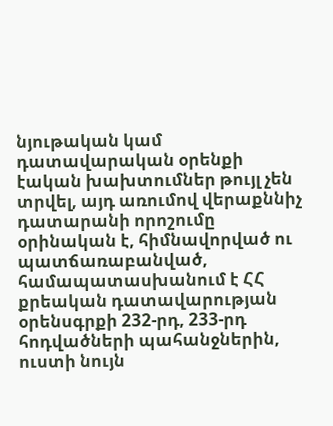նյութական կամ դատավարական օրենքի էական խախտումներ թույլ չեն տրվել, այդ առումով վերաքննիչ դատարանի որոշումը օրինական է, հիմնավորված ու պատճառաբանված, համապատասխանում է ՀՀ քրեական դատավարության օրենսգրքի 232-րդ, 233-րդ հոդվածների պահանջներին, ուստի նույն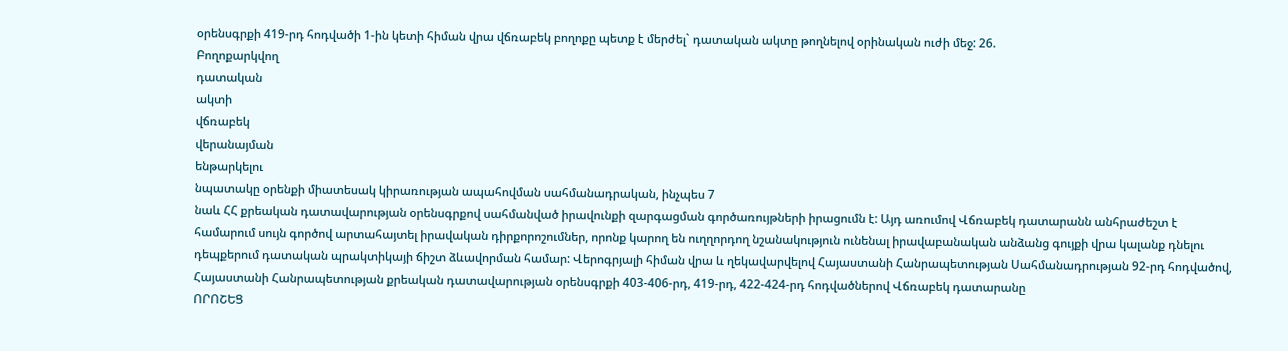օրենսգրքի 419-րդ հոդվածի 1-ին կետի հիման վրա վճռաբեկ բողոքը պետք է մերժել` դատական ակտը թողնելով օրինական ուժի մեջ: 26.
Բողոքարկվող
դատական
ակտի
վճռաբեկ
վերանայման
ենթարկելու
նպատակը օրենքի միատեսակ կիրառության ապահովման սահմանադրական, ինչպես 7
նաև ՀՀ քրեական դատավարության օրենսգրքով սահմանված իրավունքի զարգացման գործառույթների իրացումն է: Այդ առումով Վճռաբեկ դատարանն անհրաժեշտ է համարում սույն գործով արտահայտել իրավական դիրքորոշումներ, որոնք կարող են ուղղորդող նշանակություն ունենալ իրավաբանական անձանց գույքի վրա կալանք դնելու դեպքերում դատական պրակտիկայի ճիշտ ձևավորման համար: Վերոգրյալի հիման վրա և ղեկավարվելով Հայաստանի Հանրապետության Սահմանադրության 92-րդ հոդվածով, Հայաստանի Հանրապետության քրեական դատավարության օրենսգրքի 403-406-րդ, 419-րդ, 422-424-րդ հոդվածներով Վճռաբեկ դատարանը
ՈՐՈՇԵՑ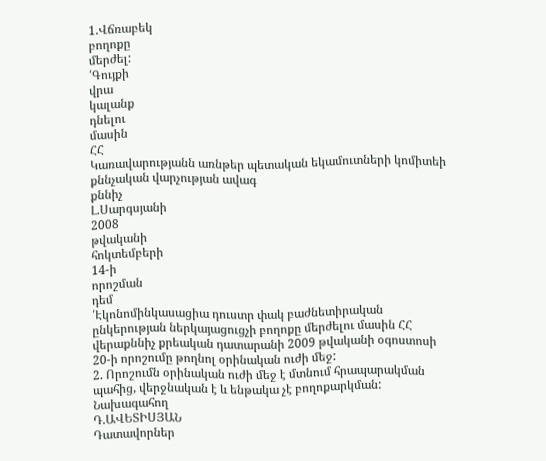1.Վճռաբեկ
բողոքը
մերժել:
՛Գույքի
վրա
կալանք
դնելու
մասին
ՀՀ
Կառավարությանն առնթեր պետական եկամուտների կոմիտեի քննչական վարչության ավագ
քննիչ
Լ.Սարգսյանի
2008
թվականի
հոկտեմբերի
14-ի
որոշման
դեմ
՛Էկոնոմինկասացիա դուստր փակ բաժնետիրական ընկերության ներկայացուցչի բողոքը մերժելու մասին ՀՀ վերաքննիչ քրեական դատարանի 2009 թվականի օգոստոսի 20-ի որոշումը թողնոլ օրինական ուժի մեջ:
2. Որոշումն օրինական ուժի մեջ է մտնում հրապարակման պահից, վերջնական է և ենթակա չէ բողոքարկման:
Նախագահող
Դ.ԱՎԵՏԻՍՅԱՆ
Դատավորներ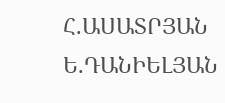Հ.ԱՍԱՏՐՅԱՆ
Ե.ԴԱՆԻԵԼՅԱՆ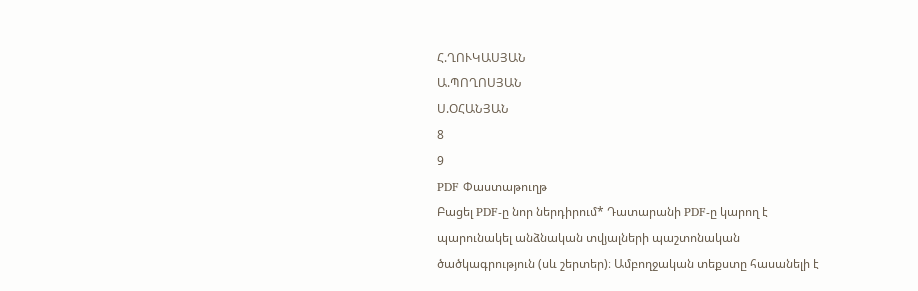Հ.ՂՈՒԿԱՍՅԱՆ
Ա.ՊՈՂՈՍՅԱՆ
Ս.ՕՀԱՆՅԱՆ
8
9
PDF Փաստաթուղթ
Բացել PDF-ը նոր ներդիրում* Դատարանի PDF-ը կարող է պարունակել անձնական տվյալների պաշտոնական ծածկագրություն (սև շերտեր)։ Ամբողջական տեքստը հասանելի է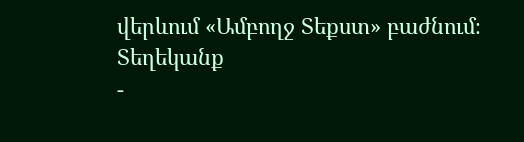վերևում «Ամբողջ Տեքստ» բաժնում։
Տեղեկանք
-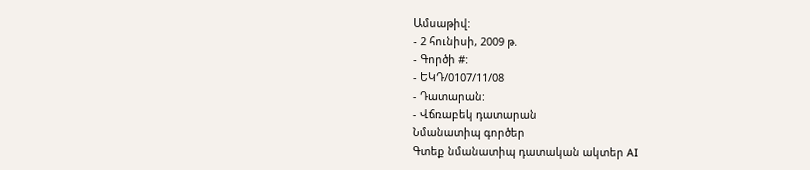Ամսաթիվ:
- 2 հունիսի, 2009 թ.
- Գործի #:
- ԵԿԴ/0107/11/08
- Դատարան:
- Վճռաբեկ դատարան
Նմանատիպ գործեր
Գտեք նմանատիպ դատական ակտեր AI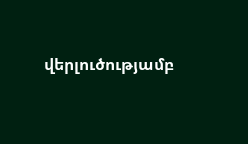վերլուծությամբ